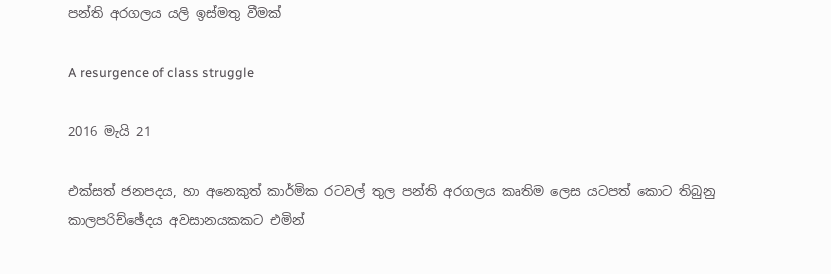පන්ති අරගලය යලි ඉස්මතු වීමක්

A resurgence of class struggle

2016 මැයි 21

එක්සත් ජනපදය, හා අනෙකුත් කාර්මික රටවල් තුල පන්ති අරගලය කෘතිම ලෙස යටපත් කොට තිබුනු කාලපරිච්ඡේදය අවසානයකකට එමින්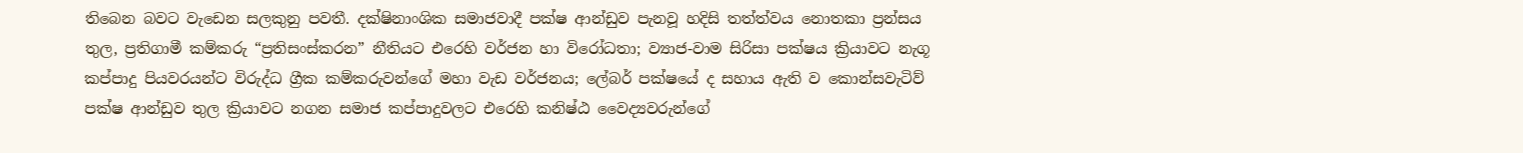තිබෙන බවට වැඩෙන සලකුනු පවතී. දක්ෂිනාංශික සමාජවාදී පක්ෂ ආන්ඩුව පැනවූ හදිසි තත්ත්වය නොතකා ප්‍රන්සය තුල, ප්‍රතිගාමී කම්කරු “ප්‍රතිසංස්කරන” නීතියට එරෙහි වර්ජන හා විරෝධතා; ව්‍යාජ-වාම සිරිසා පක්ෂය ක්‍රියාවට නැගූ කප්පාදු පියවරයන්ට විරුද්ධ ග්‍රීක කම්කරුවන්ගේ මහා වැඩ වර්ජනය; ලේබර් පක්ෂයේ ද සහාය ඇති ව කොන්සවැටිව් පක්ෂ ආන්ඩුව තුල ක්‍රියාවට නගන සමාජ කප්පාදුවලට එරෙහි කනිෂ්ඨ වෛද්‍යවරුන්ගේ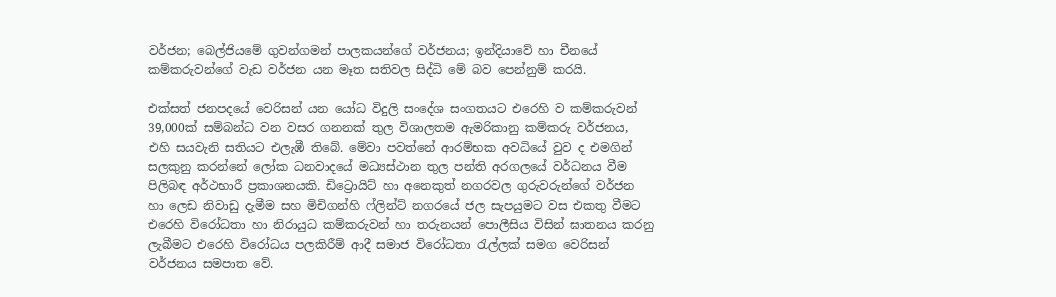වර්ජන; බෙල්ජියමේ ගුවන්ගමන් පාලකයන්ගේ වර්ජනය; ඉන්දියාවේ හා චීනයේ කම්කරුවන්ගේ වැඩ වර්ජන යන මෑත සතිවල සිද්ධි මේ බව පෙන්නුම් කරයි.

එක්සත් ජනපදයේ වෙරිසන් යන යෝධ විදුලි සංදේශ සංගතයට එරෙහි ව කම්කරුවන් 39,000ක් සම්බන්ධ වන වසර ගනනක් තුල විශාලතම ඇමරිකානු කම්කරු වර්ජනය, එහි සයවැනි සතියට එලැඹී තිබේ. මේවා පවත්නේ ආරම්භක අවධියේ වුව ද එමගින් සලකුනු කරන්නේ ලෝක ධනවාදයේ මධ්‍යස්ථාන තුල පන්ති අරගලයේ වර්ධනය වීම පිලිබඳ අර්ථභාරී ප්‍රකාශනයකි. ඩිට්‍රොයිට් හා අනෙකුත් නගරවල ගුරුවරුන්ගේ වර්ජන හා ලෙඩ නිවාඩු දැමීම සහ මිචිගන්හි ෆ්ලින්ට් නගරයේ ජල සැපයුමට වස එකතු වීමට එරෙහි විරෝධතා හා නිරායුධ කම්කරුවන් හා තරුනයන් පොලීසිය විසින් ඝාතනය කරනු ලැබීමට එරෙහි විරෝධය පලකිරීම් ආදී සමාජ විරෝධතා රැල්ලක් සමග වෙරිසන් වර්ජනය සමපාත වේ.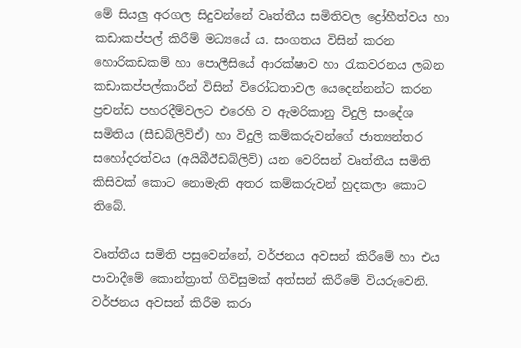මේ සියලු අරගල සිදුවන්නේ වෘත්තීය සමිතිවල ද්‍රෝහීත්වය හා කඩාකප්පල් කිරීම් මධ්‍යයේ ය. සංගතය විසින් කරන හොරිකඩකම් හා පොලීසියේ ආරක්ෂාව හා රැකවරනය ලබන කඩාකප්පල්කාරීන් විසින් විරෝධතාවල යෙදෙන්නන්ට කරන ප්‍රචන්ඩ පහරදීම්වලට එරෙහි ව ඇමරිකානු විදුලි සංදේශ සමිතිය (සීඩබ්ලිව්ඒ) හා විදුලි කම්කරුවන්ගේ ජාත්‍යන්තර සහෝදරත්වය (අයිබීඊඩබ්ලිව්) යන වෙරිසන් වෘත්තීය සමිති කිසිවක් කොට නොමැති අතර කම්කරුවන් හුදකලා කොට තිබේ.

වෘත්තීය සමිති පසුවෙන්නේ, වර්ජනය අවසන් කිරීමේ හා එය පාවාදීමේ කොන්ත්‍රාත් ගිවිසුමක් අත්සන් කිරීමේ වියරුවෙනි. වර්ජනය අවසන් කිරීම කරා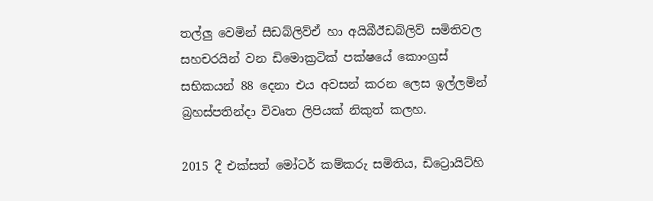තල්ලු වෙමින් සීඩබ්ලිව්ඒ හා අයිබීඊඩබ්ලිව් සමිතිවල සහචරයින් වන ඩිමොක්‍රටික් පක්ෂයේ කොංග්‍රස් සභිකයන් 88 දෙනා එය අවසන් කරන ලෙස ඉල්ලමින් බ්‍රහස්පතින්දා විවෘත ලිපියක් නිකුත් කලහ.

2015 දී එක්සත් මෝටර් කම්කරු සමිතිය, ඩිට්‍රොයිට්හි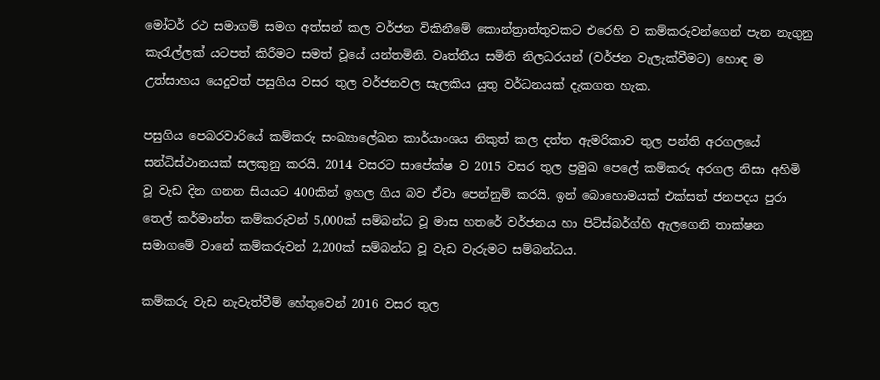මෝටර් රථ සමාගම් සමග අත්සන් කල වර්ජන විකිනීමේ කොන්ත්‍රාත්තුවකට එරෙහි ව කම්කරුවන්ගෙන් පැන නැගුනු කැරැල්ලක් යටපත් කිරීමට සමත් වූයේ යන්තමිනි. වෘත්තීය සමිති නිලධරයන් (වර්ජන වැලැක්වීමට) හොඳ ම උත්සාහය යෙදුවත් පසුගිය වසර තුල වර්ජනවල සැලකිය යුතු වර්ධනයක් දැකගත හැක.

පසුගිය පෙබරවාරියේ කම්කරු සංඛ්‍යාලේඛන කාර්යාංශය නිකුත් කල දත්ත ඇමරිකාව තුල පන්ති අරගලයේ සන්ධිස්ථානයක් සලකුනු කරයි. 2014 වසරට සාපේක්ෂ ව 2015 වසර තුල ප්‍රමුඛ පෙලේ කම්කරු අරගල නිසා අහිමි වූ වැඩ දින ගනන සියයට 400කින් ඉහල ගිය බව ඒවා පෙන්නුම් කරයි. ඉන් බොහොමයක් එක්සත් ජනපදය පුරා තෙල් කර්මාන්ත කම්කරුවන් 5,000ක් සම්බන්ධ වූ මාස හතරේ වර්ජනය හා පිට්ස්බර්ග්හි ඇලගෙනි තාක්ෂන සමාගමේ වානේ කම්කරුවන් 2,200ක් සම්බන්ධ වූ වැඩ වැරුමට සම්බන්ධය.

කම්කරු වැඩ නැවැත්වීම් හේතුවෙන් 2016 වසර තුල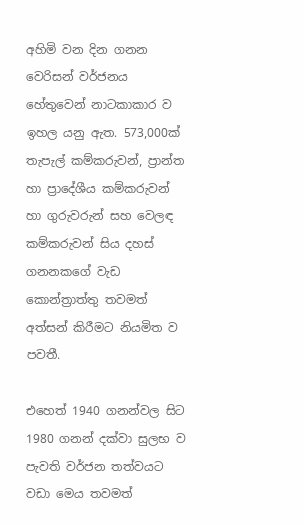අහිමි වන දින ගනන වෙරිසන් වර්ජනය හේතුවෙන් නාටකාකාර ව ඉහල යනු ඇත. 573,000ක් තැපැල් කම්කරුවන්, ප්‍රාන්ත හා ප්‍රාදේශීය කම්කරුවන් හා ගුරුවරුන් සහ වෙලඳ කම්කරුවන් සිය දහස් ගනනකගේ වැඩ කොන්ත්‍රාත්තු තවමත් අත්සන් කිරීමට නියමිත ව පවතී.

එහෙත් 1940 ගනන්වල සිට 1980 ගනන් දක්වා සුලභ ව පැවති වර්ජන තත්වයට වඩා මෙය තවමත්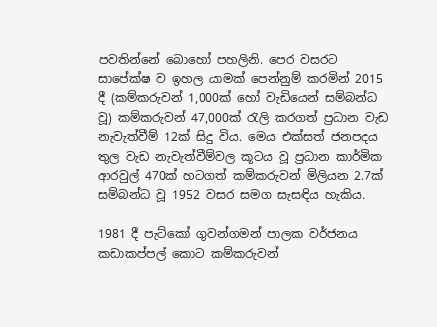පවතින්නේ බොහෝ පහලිනි. පෙර වසරට සාපේක්ෂ ව ඉහල යාමක් පෙන්නුම් කරමින් 2015 දී (කම්කරුවන් 1,000ක් හෝ වැඩියෙන් සම්බන්ධ වූ) කම්කරුවන් 47,000ක් රැලි කරගත් ප්‍රධාන වැඩ නැවැත්වීම් 12ක් සිදු විය. මෙය එක්සත් ජනපදය තුල වැඩ නැවැත්වීම්වල කූටය වූ ප්‍රධාන කාර්මික ආරවුල් 470ක් හටගත් කම්කරුවන් මිලියන 2.7ක් සම්බන්ධ වූ 1952 වසර සමග සැසඳිය හැකිය.

1981 දී පැට්කෝ ගුවන්ගමන් පාලක වර්ජනය කඩාකප්පල් කොට කම්කරුවන්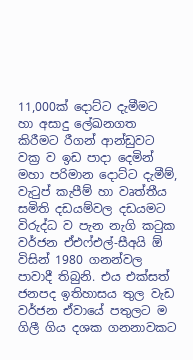11,000ක් දොට්ට දැමීමට හා අසාදු ලේඛනගත කිරීමට රීගන් ආන්ඩුවට වක්‍ර ව ඉඩ පාදා දෙමින් මහා පරිමාන දොට්ට දැමීම්, වැටුප් කැපීම් හා වෘත්තීය සමිති දඩයම්වල දඩයමට විරුද්ධ ව පැන නැගි කටුක වර්ජන ඒඑෆ්එල්-සීඅයි ඕ විසින් 1980 ගනන්වල පාවාදී තිබුනි. එය එක්සත් ජනපද ඉතිහාසය තුල වැඩ වර්ජන ඒවායේ පතුලට ම ගිලී ගිය දශක ගනනාවකට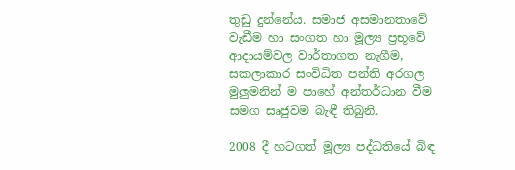තුඩු දුන්නේය. සමාජ අසමානතාවේ වැඩීම හා සංගත හා මූල්‍ය ප්‍රභූවේ ආදායම්වල වාර්තාගත නැගීම, සකලාකාර සංවිධිත පන්ති අරගල මුලුමනින් ම පාහේ අන්තර්ධාන වීම සමග සෘජුවම බැඳී තිබුනි.

2008 දී හටගත් මූල්‍ය පද්ධතියේ බිඳ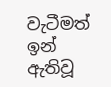වැටීමත් ඉන් ඇතිවූ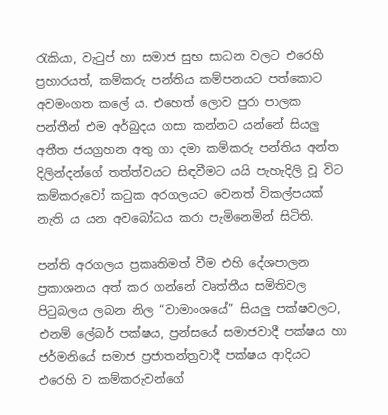රැකියා, වැටුප් හා සමාජ සුභ සාධන වලට එරෙහි ප්‍රහාරයත්, කම්කරු පන්තිය කම්පනයට පත්කොට අවමංගත කලේ ය. එහෙත් ලොව පුරා පාලක පන්තීන් එම අර්බුදය ගසා කන්නට යන්නේ සියලු අතීත ජයග්‍රහන අතු ගා දමා කම්කරු පන්තිය අන්ත දිලින්දන්ගේ තත්ත්වයට සිඳවීමට යයි පැහැදිලි වූ විට කම්කරුවෝ කටුක අරගලයට වෙනත් විකල්පයක් නැති ය යන අවබෝධය කරා පැමිනෙමින් සිටිති.

පන්ති අරගලය ප්‍රකෘතිමත් වීම එහි දේශපාලන ප්‍රකාශනය අත් කර ගන්නේ වෘත්තීය සමිතිවල පිටුබලය ලබන නිල “වාමාංශයේ” සියලු පක්ෂවලට, එනම් ලේබර් පක්ෂය, ප්‍රන්සයේ සමාජවාදී පක්ෂය හා ජර්මනියේ සමාජ ප්‍රජාතන්ත්‍රවාදී පක්ෂය ආදියට එරෙහි ව කම්කරුවන්ගේ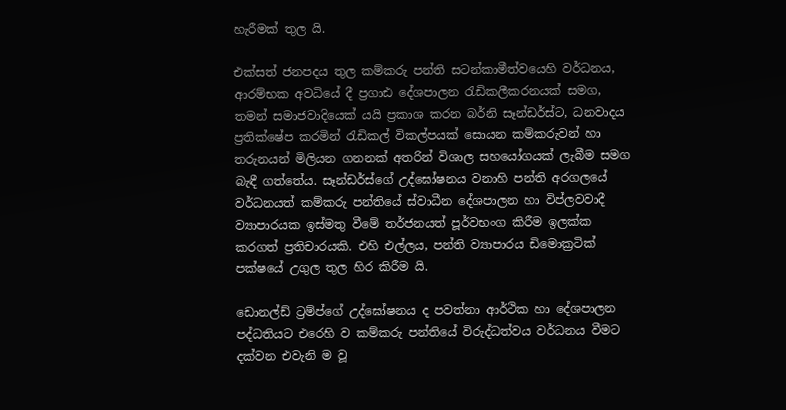හැරීමක් තුල යි.

එක්සත් ජනපදය තුල කම්කරු පන්ති සටන්කාමීත්වයෙහි වර්ධනය, ආරම්භක අවධියේ දී ප්‍රගාඪ දේශපාලන රැඩිකලීකරනයක් සමග, තමන් සමාජවාදියෙක් යයි ප්‍රකාශ කරන බර්නි සෑන්ඩර්ස්ට, ධනවාදය ප්‍රතික්ෂේප කරමින් රැඩිකල් විකල්පයක් සොයන කම්කරුවන් හා තරුනයන් මිලියන ගනනක් අතරින් විශාල සහයෝගයක් ලැබීම සමග බැඳී ගත්තේය. සෑන්ඩර්ස්ගේ උද්ඝෝෂනය වනාහි පන්ති අරගලයේ වර්ධනයත් කම්කරු පන්තියේ ස්වාධීන දේශපාලන හා විප්ලවවාදී ව්‍යාපාරයක ඉස්මතු වීමේ තර්ජනයත් පූර්වභංග කිරීම ඉලක්ක කරගත් ප්‍රතිචාරයකි. එහි එල්ලය, පන්ති ව්‍යාපාරය ඩිමොක්‍රටික් පක්ෂයේ උගුල තුල හිර කිරීම යි.

ඩොනල්ඩ් ට්‍රම්ප්ගේ උද්ඝෝෂනය ද පවත්නා ආර්ථික හා දේශපාලන පද්ධතියට එරෙහි ව කම්කරු පන්තියේ විරුද්ධත්වය වර්ධනය වීමට දක්වන එවැනි ම වූ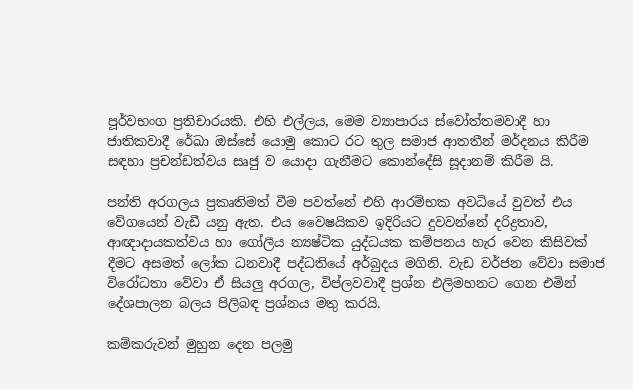පූර්වභංග ප්‍රතිචාරයකි. එහි එල්ලය, මෙම ව්‍යාපාරය ස්වෝත්තමවාදී හා ජාතිකවාදී රේඛා ඔස්සේ යොමු කොට රට තුල සමාජ ආතතීන් මර්දනය කිරීම සඳහා ප්‍රචන්ඩත්වය සෘජු ව යොදා ගැනීමට කොන්දේසි සූදානම් කිරීම යි.

පන්ති අරගලය ප්‍රකෘතිමත් වීම පවත්නේ එහි ආරම්භක අවධියේ වුවත් එය වේගයෙන් වැඩී යනු ඇත. එය වෛෂයිකව ඉදිරියට දුවවන්නේ දරිද්‍රතාව, ආඥාදායකත්වය හා ගෝලීය න්‍යෂ්ටික යුද්ධයක කම්පනය හැර වෙන කිසිවක් දීමට අසමත් ලෝක ධනවාදී පද්ධතියේ අර්බුදය මගිනි. වැඩ වර්ජන වේවා සමාජ විරෝධතා වේවා ඒ සියලු අරගල, විප්ලවවාදී ප්‍රශ්න එලිමහනට ගෙන එමින් දේශපාලන බලය පිලිබඳ ප්‍රශ්නය මතු කරයි.

කම්කරුවන් මුහුන දෙන පලමු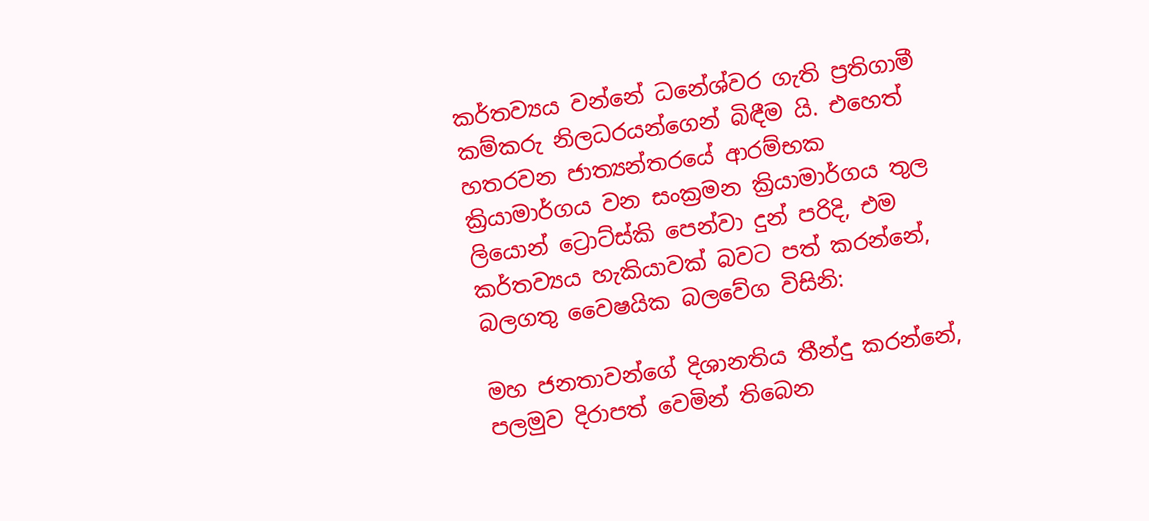කර්තව්‍යය වන්නේ ධනේශ්වර ගැති ප්‍රතිගාමී කම්කරු නිලධරයන්ගෙන් බිඳීම යි. එහෙත් හතරවන ජාත්‍යන්තරයේ ආරම්භක ක්‍රියාමාර්ගය වන සංක්‍රමන ක්‍රියාමාර්ගය තුල ලියොන් ට්‍රොට්ස්කි පෙන්වා දුන් පරිදි, එම කර්තව්‍යය හැකියාවක් බවට පත් කරන්නේ, බලගතු වෛෂයික බලවේග විසිනි:

මහ ජනතාවන්ගේ දිශානතිය තීන්දු කරන්නේ, පලමුව දිරාපත් වෙමින් තිබෙන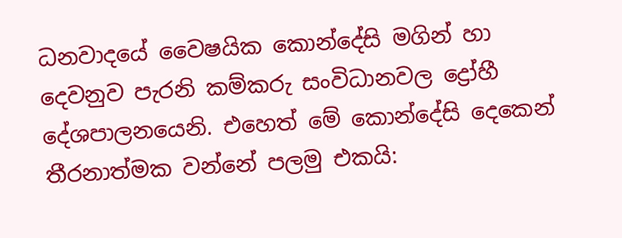ධනවාදයේ වෛෂයික කොන්දේසි මගින් හා දෙවනුව පැරනි කම්කරු සංවිධානවල ද්‍රෝහී දේශපාලනයෙනි. එහෙත් මේ කොන්දේසි දෙකෙන් තීරනාත්මක වන්නේ පලමු එකයි: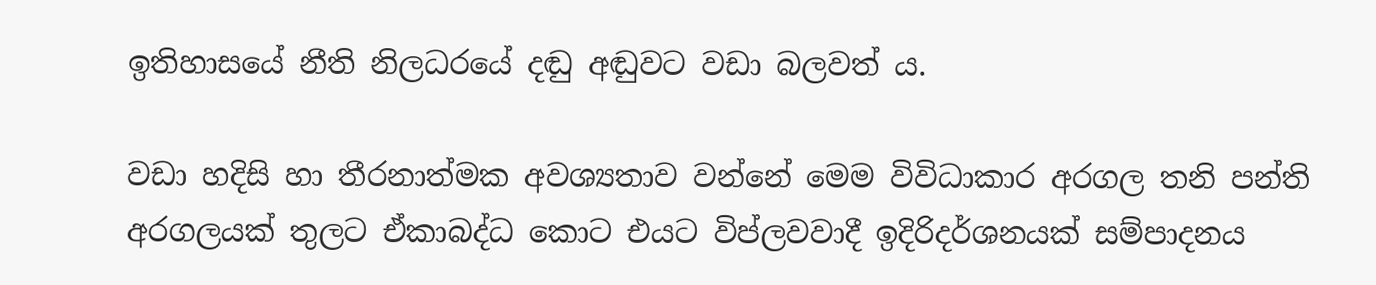ඉතිහාසයේ නීති නිලධරයේ දඬු අඬුවට වඩා බලවත් ය.

වඩා හදිසි හා තීරනාත්මක අවශ්‍යතාව වන්නේ මෙම විවිධාකාර අරගල තනි පන්ති අරගලයක් තුලට ඒකාබද්ධ කොට එයට විප්ලවවාදී ඉදිරිදර්ශනයක් සම්පාදනය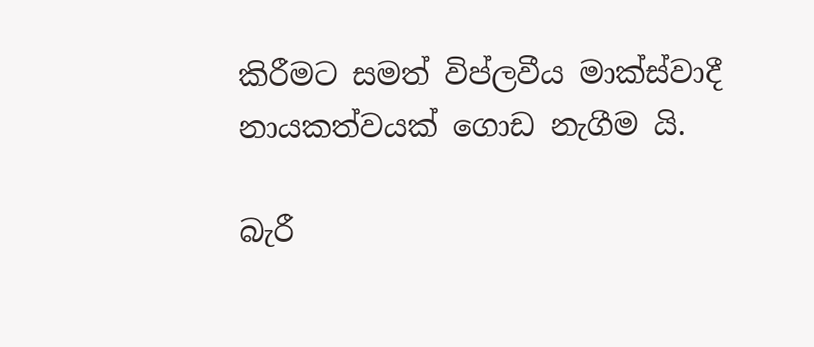කිරීමට සමත් විප්ලවීය මාක්ස්වාදී නායකත්වයක් ගොඩ නැගීම යි.

බැරී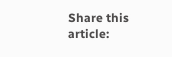Share this article: